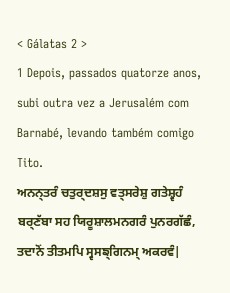< Gálatas 2 >
1 Depois, passados quatorze anos, subi outra vez a Jerusalém com Barnabé, levando também comigo Tito.
ਅਨਨ੍ਤਰੰ ਚਤੁਰ੍ਦਸ਼ਸੁ ਵਤ੍ਸਰੇਸ਼ੁ ਗਤੇਸ਼੍ਵਹੰ ਬਰ੍ਣੱਬਾ ਸਹ ਯਿਰੂਸ਼ਾਲਮਨਗਰੰ ਪੁਨਰਗੱਛੰ, ਤਦਾਨੋਂ ਤੀਤਮਪਿ ਸ੍ਵਸਙ੍ਗਿਨਮ੍ ਅਕਰਵੰ|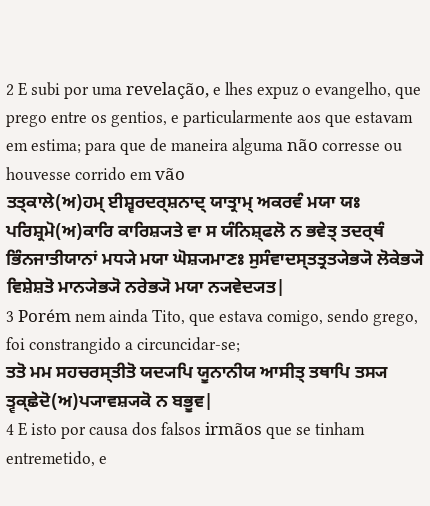2 E subi por uma revelação, e lhes expuz o evangelho, que prego entre os gentios, e particularmente aos que estavam em estima; para que de maneira alguma não corresse ou houvesse corrido em vão
ਤਤ੍ਕਾਲੇ(ਅ)ਹਮ੍ ਈਸ਼੍ਵਰਦਰ੍ਸ਼ਨਾਦ੍ ਯਾਤ੍ਰਾਮ੍ ਅਕਰਵੰ ਮਯਾ ਯਃ ਪਰਿਸ਼੍ਰਮੋ(ਅ)ਕਾਰਿ ਕਾਰਿਸ਼੍ਯਤੇ ਵਾ ਸ ਯੰਨਿਸ਼੍ਫਲੋ ਨ ਭਵੇਤ੍ ਤਦਰ੍ਥੰ ਭਿੰਨਜਾਤੀਯਾਨਾਂ ਮਧ੍ਯੇ ਮਯਾ ਘੋਸ਼੍ਯਮਾਣਃ ਸੁਸੰਵਾਦਸ੍ਤਤ੍ਰਤ੍ਯੇਭ੍ਯੋ ਲੋਕੇਭ੍ਯੋ ਵਿਸ਼ੇਸ਼ਤੋ ਮਾਨ੍ਯੇਭ੍ਯੋ ਨਰੇਭ੍ਯੋ ਮਯਾ ਨ੍ਯਵੇਦ੍ਯਤ|
3 Porém nem ainda Tito, que estava comigo, sendo grego, foi constrangido a circuncidar-se;
ਤਤੋ ਮਮ ਸਹਚਰਸ੍ਤੀਤੋ ਯਦ੍ਯਪਿ ਯੂਨਾਨੀਯ ਆਸੀਤ੍ ਤਥਾਪਿ ਤਸ੍ਯ ਤ੍ਵਕ੍ਛੇਦੋ(ਅ)ਪ੍ਯਾਵਸ਼੍ਯਕੋ ਨ ਬਭੂਵ|
4 E isto por causa dos falsos irmãos que se tinham entremetido, e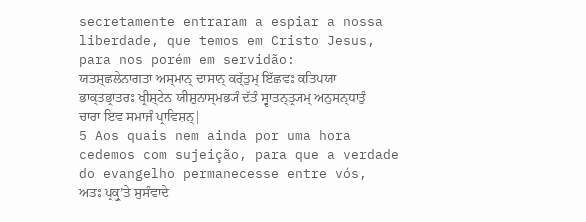secretamente entraram a espiar a nossa liberdade, que temos em Cristo Jesus, para nos porém em servidão:
ਯਤਸ਼੍ਛਲੇਨਾਗਤਾ ਅਸ੍ਮਾਨ੍ ਦਾਸਾਨ੍ ਕਰ੍ੱਤੁਮ੍ ਇੱਛਵਃ ਕਤਿਪਯਾ ਭਾਕ੍ਤਭ੍ਰਾਤਰਃ ਖ੍ਰੀਸ਼੍ਟੇਨ ਯੀਸ਼ੁਨਾਸ੍ਮਭ੍ਯੰ ਦੱਤੰ ਸ੍ਵਾਤਨ੍ਤ੍ਰ੍ਯਮ੍ ਅਨੁਸਨ੍ਧਾਤੁੰ ਚਾਰਾ ਇਵ ਸਮਾਜੰ ਪ੍ਰਾਵਿਸ਼ਨ੍|
5 Aos quais nem ainda por uma hora cedemos com sujeição, para que a verdade do evangelho permanecesse entre vós,
ਅਤਃ ਪ੍ਰਕ੍ਰੁʼਤੇ ਸੁਸੰਵਾਦੇ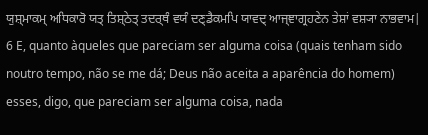ਯੁਸ਼੍ਮਾਕਮ੍ ਅਧਿਕਾਰੋ ਯਤ੍ ਤਿਸ਼੍ਠੇਤ੍ ਤਦਰ੍ਥੰ ਵਯੰ ਦਣ੍ਡੈਕਮਪਿ ਯਾਵਦ੍ ਆਜ੍ਞਾਗ੍ਰਹਣੇਨ ਤੇਸ਼ਾਂ ਵਸ਼੍ਯਾ ਨਾਭਵਾਮ|
6 E, quanto àqueles que pareciam ser alguma coisa (quais tenham sido noutro tempo, não se me dá; Deus não aceita a aparência do homem) esses, digo, que pareciam ser alguma coisa, nada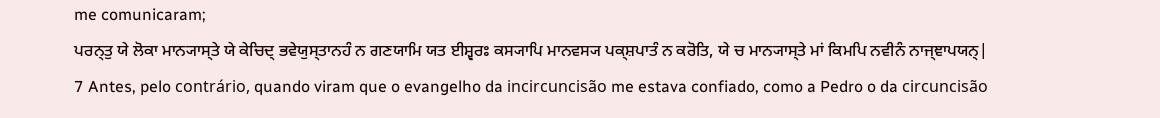me comunicaram;
ਪਰਨ੍ਤੁ ਯੇ ਲੋਕਾ ਮਾਨ੍ਯਾਸ੍ਤੇ ਯੇ ਕੇਚਿਦ੍ ਭਵੇਯੁਸ੍ਤਾਨਹੰ ਨ ਗਣਯਾਮਿ ਯਤ ਈਸ਼੍ਵਰਃ ਕਸ੍ਯਾਪਿ ਮਾਨਵਸ੍ਯ ਪਕ੍ਸ਼ਪਾਤੰ ਨ ਕਰੋਤਿ, ਯੇ ਚ ਮਾਨ੍ਯਾਸ੍ਤੇ ਮਾਂ ਕਿਮਪਿ ਨਵੀਨੰ ਨਾਜ੍ਞਾਪਯਨ੍|
7 Antes, pelo contrário, quando viram que o evangelho da incircuncisão me estava confiado, como a Pedro o da circuncisão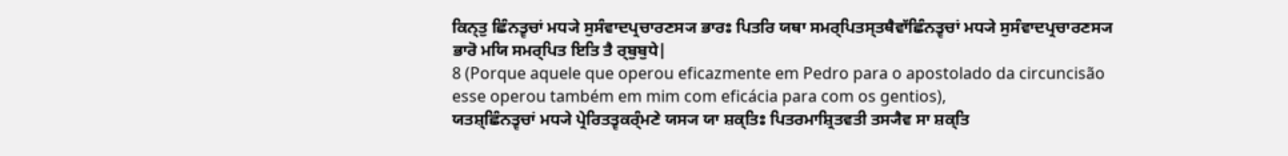ਕਿਨ੍ਤੁ ਛਿੰਨਤ੍ਵਚਾਂ ਮਧ੍ਯੇ ਸੁਸੰਵਾਦਪ੍ਰਚਾਰਣਸ੍ਯ ਭਾਰਃ ਪਿਤਰਿ ਯਥਾ ਸਮਰ੍ਪਿਤਸ੍ਤਥੈਵਾੱਛਿੰਨਤ੍ਵਚਾਂ ਮਧ੍ਯੇ ਸੁਸੰਵਾਦਪ੍ਰਚਾਰਣਸ੍ਯ ਭਾਰੋ ਮਯਿ ਸਮਰ੍ਪਿਤ ਇਤਿ ਤੈ ਰ੍ਬੁਬੁਧੇ|
8 (Porque aquele que operou eficazmente em Pedro para o apostolado da circuncisão esse operou também em mim com eficácia para com os gentios),
ਯਤਸ਼੍ਛਿੰਨਤ੍ਵਚਾਂ ਮਧ੍ਯੇ ਪ੍ਰੇਰਿਤਤ੍ਵਕਰ੍ੰਮਣੇ ਯਸ੍ਯ ਯਾ ਸ਼ਕ੍ਤਿਃ ਪਿਤਰਮਾਸ਼੍ਰਿਤਵਤੀ ਤਸ੍ਯੈਵ ਸਾ ਸ਼ਕ੍ਤਿ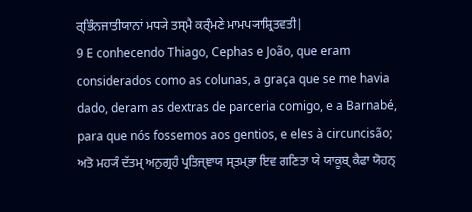ਰ੍ਭਿੰਨਜਾਤੀਯਾਨਾਂ ਮਧ੍ਯੇ ਤਸ੍ਮੈ ਕਰ੍ੰਮਣੇ ਮਾਮਪ੍ਯਾਸ਼੍ਰਿਤਵਤੀ|
9 E conhecendo Thiago, Cephas e João, que eram considerados como as colunas, a graça que se me havia dado, deram as dextras de parceria comigo, e a Barnabé, para que nós fossemos aos gentios, e eles à circuncisão;
ਅਤੋ ਮਹ੍ਯੰ ਦੱਤਮ੍ ਅਨੁਗ੍ਰਹੰ ਪ੍ਰਤਿਜ੍ਞਾਯ ਸ੍ਤਮ੍ਭਾ ਇਵ ਗਣਿਤਾ ਯੇ ਯਾਕੂਬ੍ ਕੈਫਾ ਯੋਹਨ੍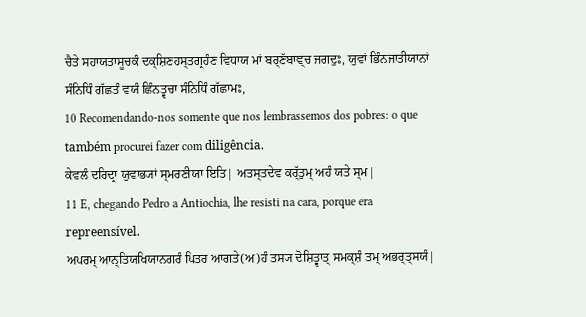ਚੈਤੇ ਸਹਾਯਤਾਸੂਚਕੰ ਦਕ੍ਸ਼ਿਣਹਸ੍ਤਗ੍ਰਹੰਣ ਵਿਧਾਯ ਮਾਂ ਬਰ੍ਣੱਬਾਞ੍ਚ ਜਗਦੁਃ, ਯੁਵਾਂ ਭਿੰਨਜਾਤੀਯਾਨਾਂ ਸੰਨਿਧਿੰ ਗੱਛਤੰ ਵਯੰ ਛਿੰਨਤ੍ਵਚਾ ਸੰਨਿਧਿੰ ਗੱਛਾਮਃ,
10 Recomendando-nos somente que nos lembrassemos dos pobres: o que também procurei fazer com diligência.
ਕੇਵਲੰ ਦਰਿਦ੍ਰਾ ਯੁਵਾਭ੍ਯਾਂ ਸ੍ਮਰਣੀਯਾ ਇਤਿ| ਅਤਸ੍ਤਦੇਵ ਕਰ੍ੱਤੁਮ੍ ਅਹੰ ਯਤੇ ਸ੍ਮ|
11 E, chegando Pedro a Antiochia, lhe resisti na cara, porque era repreensível.
ਅਪਰਮ੍ ਆਨ੍ਤਿਯਖਿਯਾਨਗਰੰ ਪਿਤਰ ਆਗਤੇ(ਅ)ਹੰ ਤਸ੍ਯ ਦੋਸ਼ਿਤ੍ਵਾਤ੍ ਸਮਕ੍ਸ਼ੰ ਤਮ੍ ਅਭਰ੍ਤ੍ਸਯੰ|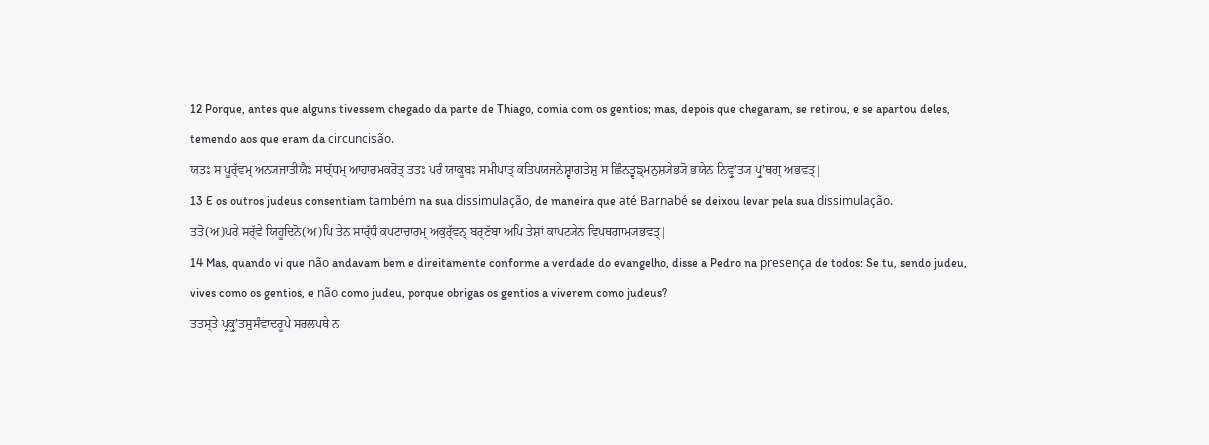12 Porque, antes que alguns tivessem chegado da parte de Thiago, comia com os gentios; mas, depois que chegaram, se retirou, e se apartou deles, temendo aos que eram da circuncisão.
ਯਤਃ ਸ ਪੂਰ੍ੱਵਮ੍ ਅਨ੍ਯਜਾਤੀਯੈਃ ਸਾਰ੍ੱਧਮ੍ ਆਹਾਰਮਕਰੋਤ੍ ਤਤਃ ਪਰੰ ਯਾਕੂਬਃ ਸਮੀਪਾਤ੍ ਕਤਿਪਯਜਨੇਸ਼੍ਵਾਗਤੇਸ਼ੁ ਸ ਛਿੰਨਤ੍ਵਙ੍ਮਨੁਸ਼੍ਯੇਭ੍ਯੋ ਭਯੇਨ ਨਿਵ੍ਰੁʼਤ੍ਯ ਪ੍ਰੁʼਥਗ੍ ਅਭਵਤ੍|
13 E os outros judeus consentiam também na sua dissimulação, de maneira que até Barnabé se deixou levar pela sua dissimulação.
ਤਤੋ(ਅ)ਪਰੇ ਸਰ੍ੱਵੇ ਯਿਹੂਦਿਨੋ(ਅ)ਪਿ ਤੇਨ ਸਾਰ੍ੱਧੰ ਕਪਟਾਚਾਰਮ੍ ਅਕੁਰ੍ੱਵਨ੍ ਬਰ੍ਣੱਬਾ ਅਪਿ ਤੇਸ਼ਾਂ ਕਾਪਟ੍ਯੇਨ ਵਿਪਥਗਾਮ੍ਯਭਵਤ੍|
14 Mas, quando vi que não andavam bem e direitamente conforme a verdade do evangelho, disse a Pedro na presença de todos: Se tu, sendo judeu, vives como os gentios, e não como judeu, porque obrigas os gentios a viverem como judeus?
ਤਤਸ੍ਤੇ ਪ੍ਰਕ੍ਰੁʼਤਸੁਸੰਵਾਦਰੂਪੇ ਸਰਲਪਥੇ ਨ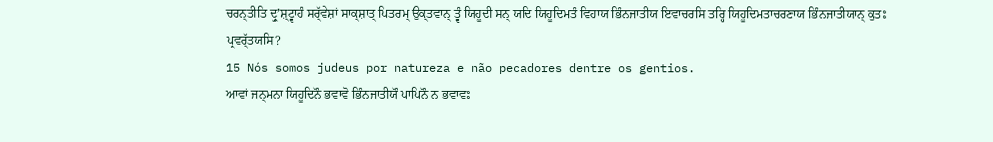ਚਰਨ੍ਤੀਤਿ ਦ੍ਰੁʼਸ਼੍ਟ੍ਵਾਹੰ ਸਰ੍ੱਵੇਸ਼ਾਂ ਸਾਕ੍ਸ਼ਾਤ੍ ਪਿਤਰਮ੍ ਉਕ੍ਤਵਾਨ੍ ਤ੍ਵੰ ਯਿਹੂਦੀ ਸਨ੍ ਯਦਿ ਯਿਹੂਦਿਮਤੰ ਵਿਹਾਯ ਭਿੰਨਜਾਤੀਯ ਇਵਾਚਰਸਿ ਤਰ੍ਹਿ ਯਿਹੂਦਿਮਤਾਚਰਣਾਯ ਭਿੰਨਜਾਤੀਯਾਨ੍ ਕੁਤਃ ਪ੍ਰਵਰ੍ੱਤਯਸਿ?
15 Nós somos judeus por natureza e não pecadores dentre os gentios.
ਆਵਾਂ ਜਨ੍ਮਨਾ ਯਿਹੂਦਿਨੌ ਭਵਾਵੋ ਭਿੰਨਜਾਤੀਯੌ ਪਾਪਿਨੌ ਨ ਭਵਾਵਃ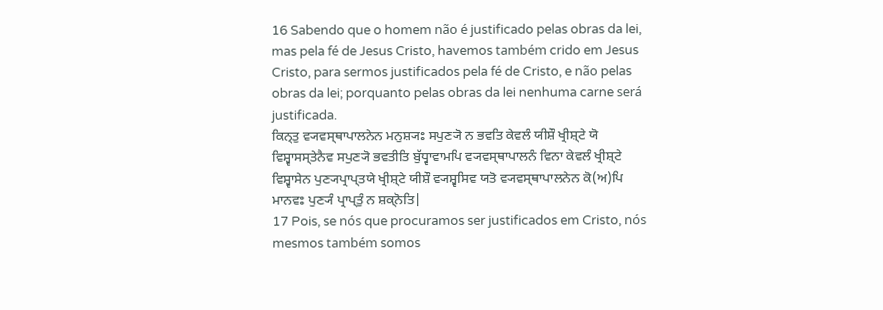16 Sabendo que o homem não é justificado pelas obras da lei, mas pela fé de Jesus Cristo, havemos também crido em Jesus Cristo, para sermos justificados pela fé de Cristo, e não pelas obras da lei; porquanto pelas obras da lei nenhuma carne será justificada.
ਕਿਨ੍ਤੁ ਵ੍ਯਵਸ੍ਥਾਪਾਲਨੇਨ ਮਨੁਸ਼੍ਯਃ ਸਪੁਣ੍ਯੋ ਨ ਭਵਤਿ ਕੇਵਲੰ ਯੀਸ਼ੌ ਖ੍ਰੀਸ਼੍ਟੇ ਯੋ ਵਿਸ਼੍ਵਾਸਸ੍ਤੇਨੈਵ ਸਪੁਣ੍ਯੋ ਭਵਤੀਤਿ ਬੁੱਧ੍ਵਾਵਾਮਪਿ ਵ੍ਯਵਸ੍ਥਾਪਾਲਨੰ ਵਿਨਾ ਕੇਵਲੰ ਖ੍ਰੀਸ਼੍ਟੇ ਵਿਸ਼੍ਵਾਸੇਨ ਪੁਣ੍ਯਪ੍ਰਾਪ੍ਤਯੇ ਖ੍ਰੀਸ਼੍ਟੇ ਯੀਸ਼ੌ ਵ੍ਯਸ਼੍ਵਸਿਵ ਯਤੋ ਵ੍ਯਵਸ੍ਥਾਪਾਲਨੇਨ ਕੋ(ਅ)ਪਿ ਮਾਨਵਃ ਪੁਣ੍ਯੰ ਪ੍ਰਾਪ੍ਤੁੰ ਨ ਸ਼ਕ੍ਨੋਤਿ|
17 Pois, se nós que procuramos ser justificados em Cristo, nós mesmos também somos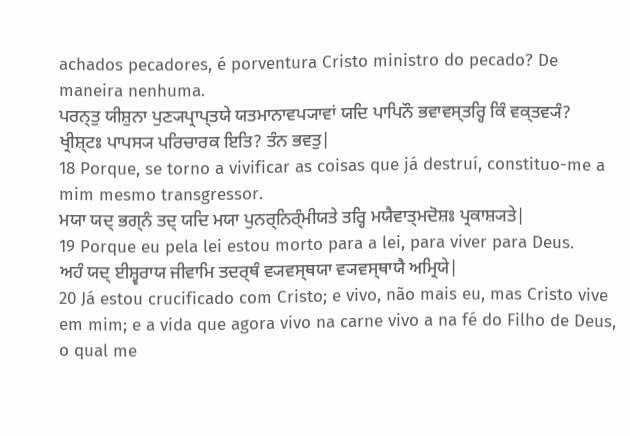achados pecadores, é porventura Cristo ministro do pecado? De maneira nenhuma.
ਪਰਨ੍ਤੁ ਯੀਸ਼ੁਨਾ ਪੁਣ੍ਯਪ੍ਰਾਪ੍ਤਯੇ ਯਤਮਾਨਾਵਪ੍ਯਾਵਾਂ ਯਦਿ ਪਾਪਿਨੌ ਭਵਾਵਸ੍ਤਰ੍ਹਿ ਕਿੰ ਵਕ੍ਤਵ੍ਯੰ? ਖ੍ਰੀਸ਼੍ਟਃ ਪਾਪਸ੍ਯ ਪਰਿਚਾਰਕ ਇਤਿ? ਤੰਨ ਭਵਤੁ|
18 Porque, se torno a vivificar as coisas que já destruí, constituo-me a mim mesmo transgressor.
ਮਯਾ ਯਦ੍ ਭਗ੍ਨੰ ਤਦ੍ ਯਦਿ ਮਯਾ ਪੁਨਰ੍ਨਿਰ੍ੰਮੀਯਤੇ ਤਰ੍ਹਿ ਮਯੈਵਾਤ੍ਮਦੋਸ਼ਃ ਪ੍ਰਕਾਸ਼੍ਯਤੇ|
19 Porque eu pela lei estou morto para a lei, para viver para Deus.
ਅਹੰ ਯਦ੍ ਈਸ਼੍ਵਰਾਯ ਜੀਵਾਮਿ ਤਦਰ੍ਥੰ ਵ੍ਯਵਸ੍ਥਯਾ ਵ੍ਯਵਸ੍ਥਾਯੈ ਅਮ੍ਰਿਯੇ|
20 Já estou crucificado com Cristo; e vivo, não mais eu, mas Cristo vive em mim; e a vida que agora vivo na carne vivo a na fé do Filho de Deus, o qual me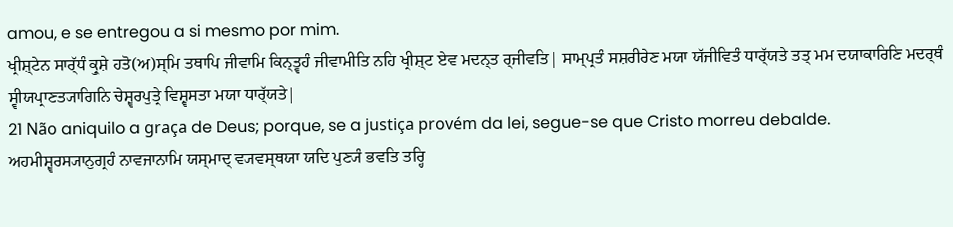amou, e se entregou a si mesmo por mim.
ਖ੍ਰੀਸ਼੍ਟੇਨ ਸਾਰ੍ੱਧੰ ਕ੍ਰੁਸ਼ੇ ਹਤੋ(ਅ)ਸ੍ਮਿ ਤਥਾਪਿ ਜੀਵਾਮਿ ਕਿਨ੍ਤ੍ਵਹੰ ਜੀਵਾਮੀਤਿ ਨਹਿ ਖ੍ਰੀਸ਼੍ਟ ਏਵ ਮਦਨ੍ਤ ਰ੍ਜੀਵਤਿ| ਸਾਮ੍ਪ੍ਰਤੰ ਸਸ਼ਰੀਰੇਣ ਮਯਾ ਯੱਜੀਵਿਤੰ ਧਾਰ੍ੱਯਤੇ ਤਤ੍ ਮਮ ਦਯਾਕਾਰਿਣਿ ਮਦਰ੍ਥੰ ਸ੍ਵੀਯਪ੍ਰਾਣਤ੍ਯਾਗਿਨਿ ਚੇਸ਼੍ਵਰਪੁਤ੍ਰੇ ਵਿਸ਼੍ਵਸਤਾ ਮਯਾ ਧਾਰ੍ੱਯਤੇ|
21 Não aniquilo a graça de Deus; porque, se a justiça provém da lei, segue-se que Cristo morreu debalde.
ਅਹਮੀਸ਼੍ਵਰਸ੍ਯਾਨੁਗ੍ਰਹੰ ਨਾਵਜਾਨਾਮਿ ਯਸ੍ਮਾਦ੍ ਵ੍ਯਵਸ੍ਥਯਾ ਯਦਿ ਪੁਣ੍ਯੰ ਭਵਤਿ ਤਰ੍ਹਿ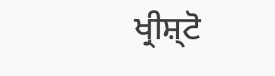ਖ੍ਰੀਸ਼੍ਟੋ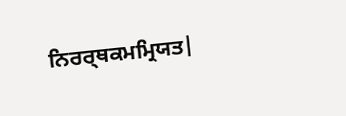ਨਿਰਰ੍ਥਕਮਮ੍ਰਿਯਤ|